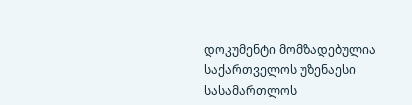დოკუმენტი მომზადებულია საქართველოს უზენაესი სასამართლოს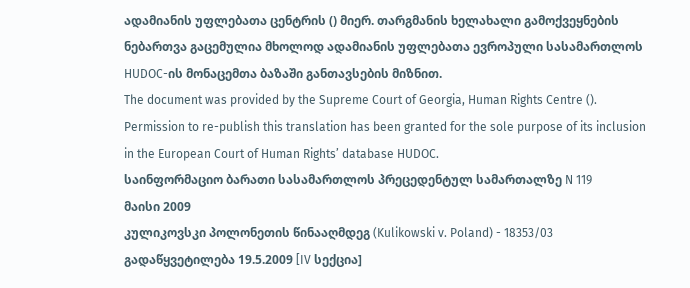ადამიანის უფლებათა ცენტრის () მიერ. თარგმანის ხელახალი გამოქვეყნების ნებართვა გაცემულია მხოლოდ ადამიანის უფლებათა ევროპული სასამართლოს HUDOC-ის მონაცემთა ბაზაში განთავსების მიზნით.
The document was provided by the Supreme Court of Georgia, Human Rights Centre (). Permission to re-publish this translation has been granted for the sole purpose of its inclusion in the European Court of Human Rights’ database HUDOC.
საინფორმაციო ბარათი სასამართლოს პრეცედენტულ სამართალზე N 119
მაისი 2009
კულიკოვსკი პოლონეთის წინააღმდეგ (Kulikowski v. Poland) - 18353/03
გადაწყვეტილება 19.5.2009 [IV სექცია]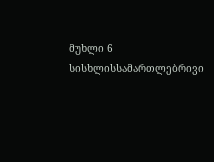მუხლი 6
სისხლისსამართლებრივი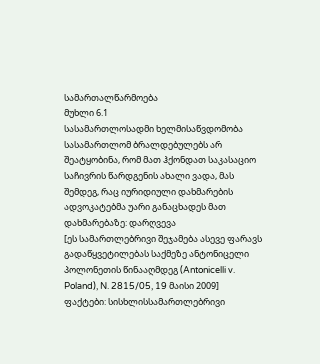სამართალწარმოება
მუხლი 6.1
სასამართლოსადმი ხელმისაწვდომობა
სასამართლომ ბრალდებულებს არ შეატყობინა, რომ მათ ჰქონდათ საკასაციო საჩივრის წარდგენის ახალი ვადა, მას შემდეგ, რაც იურიდიული დახმარების ადვოკატებმა უარი განაცხადეს მათ დახმარებაზე: დარღვევა
[ეს სამართლებრივი შეჯამება ასევე ფარავს გადაწყვეტილებას საქმეზე ანტონიცელი პოლონეთის წინააღმდეგ (Antonicelli v. Poland), N. 2815/05, 19 მაისი 2009]
ფაქტები: სისხლისსამართლებრივი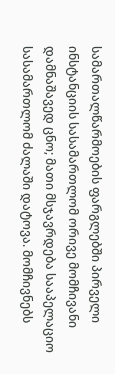სამართალწარმოების ფარგლებში პირველი ინსტანციის სასამართლომ ორივე მომჩივანი დამნაშავედ ცნო; მათი მსჯავრდება სააპელაციო სასამართლომ ძალაში დატოვა. მომჩივნებს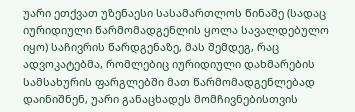უარი ეთქვათ უზენაესი სასამართლოს წინაშე (სადაც იურიდიული წარმომადგენლის ყოლა სავალდებულო იყო) საჩივრის წარდგენაზე, მას შემდეგ, რაც ადვოკატებმა, რომლებიც იურიდიული დახმარების სამსახურის ფარგლებში მათ წარმომადგენლებად დაინიშნენ, უარი განაცხადეს მომჩივნებისთვის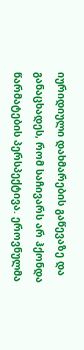იურიდიული დახმარების გაწევაზე და განაცხადეს, რომ საჩივარს არ ჰქონდა წარმატების პერსპექტივა. ეროვნულმა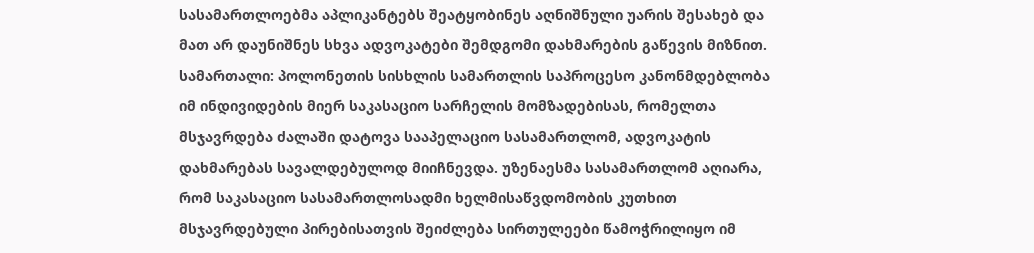სასამართლოებმა აპლიკანტებს შეატყობინეს აღნიშნული უარის შესახებ და მათ არ დაუნიშნეს სხვა ადვოკატები შემდგომი დახმარების გაწევის მიზნით.
სამართალი: პოლონეთის სისხლის სამართლის საპროცესო კანონმდებლობა იმ ინდივიდების მიერ საკასაციო სარჩელის მომზადებისას, რომელთა მსჯავრდება ძალაში დატოვა სააპელაციო სასამართლომ, ადვოკატის დახმარებას სავალდებულოდ მიიჩნევდა. უზენაესმა სასამართლომ აღიარა, რომ საკასაციო სასამართლოსადმი ხელმისაწვდომობის კუთხით მსჯავრდებული პირებისათვის შეიძლება სირთულეები წამოჭრილიყო იმ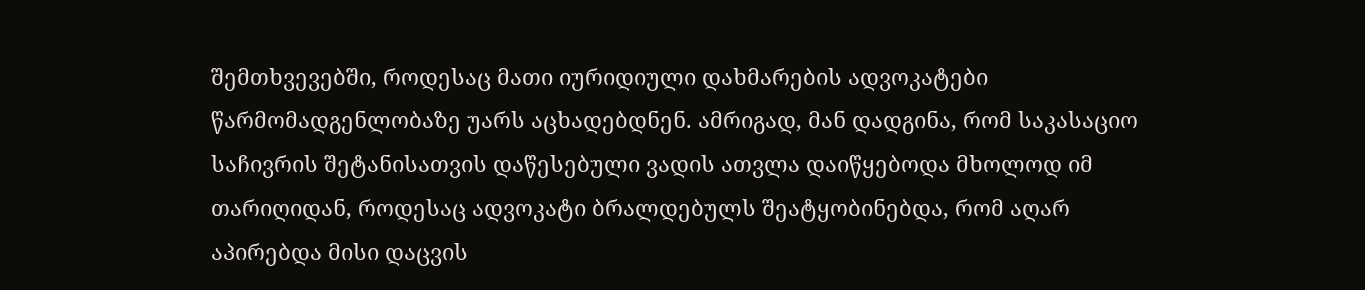შემთხვევებში, როდესაც მათი იურიდიული დახმარების ადვოკატები წარმომადგენლობაზე უარს აცხადებდნენ. ამრიგად, მან დადგინა, რომ საკასაციო საჩივრის შეტანისათვის დაწესებული ვადის ათვლა დაიწყებოდა მხოლოდ იმ თარიღიდან, როდესაც ადვოკატი ბრალდებულს შეატყობინებდა, რომ აღარ აპირებდა მისი დაცვის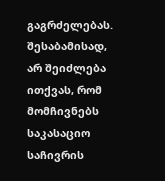გაგრძელებას. შესაბამისად, არ შეიძლება ითქვას, რომ მომჩივნებს საკასაციო საჩივრის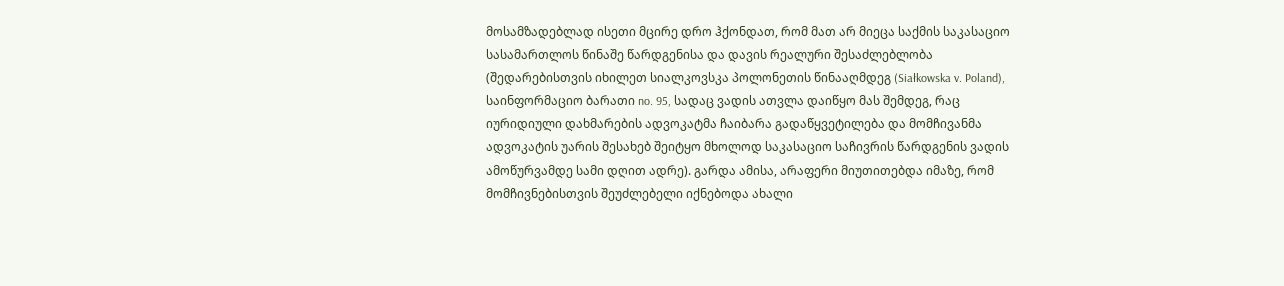მოსამზადებლად ისეთი მცირე დრო ჰქონდათ, რომ მათ არ მიეცა საქმის საკასაციო სასამართლოს წინაშე წარდგენისა და დავის რეალური შესაძლებლობა (შედარებისთვის იხილეთ სიალკოვსკა პოლონეთის წინააღმდეგ (Siałkowska v. Poland), საინფორმაციო ბარათი no. 95, სადაც ვადის ათვლა დაიწყო მას შემდეგ, რაც იურიდიული დახმარების ადვოკატმა ჩაიბარა გადაწყვეტილება და მომჩივანმა ადვოკატის უარის შესახებ შეიტყო მხოლოდ საკასაციო საჩივრის წარდგენის ვადის ამოწურვამდე სამი დღით ადრე). გარდა ამისა, არაფერი მიუთითებდა იმაზე, რომ მომჩივნებისთვის შეუძლებელი იქნებოდა ახალი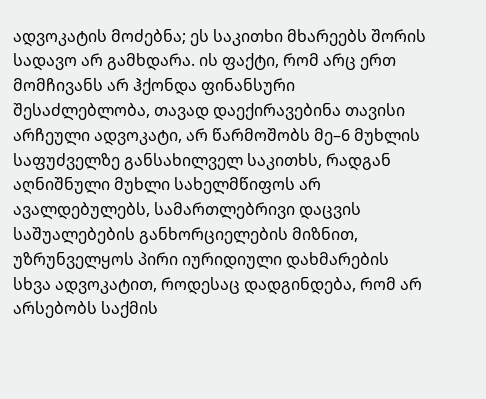ადვოკატის მოძებნა; ეს საკითხი მხარეებს შორის სადავო არ გამხდარა. ის ფაქტი, რომ არც ერთ მომჩივანს არ ჰქონდა ფინანსური შესაძლებლობა, თავად დაექირავებინა თავისი არჩეული ადვოკატი, არ წარმოშობს მე–6 მუხლის საფუძველზე განსახილველ საკითხს, რადგან აღნიშნული მუხლი სახელმწიფოს არ ავალდებულებს, სამართლებრივი დაცვის საშუალებების განხორციელების მიზნით, უზრუნველყოს პირი იურიდიული დახმარების სხვა ადვოკატით, როდესაც დადგინდება, რომ არ არსებობს საქმის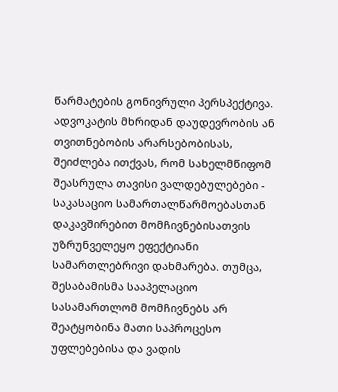წარმატების გონივრული პერსპექტივა. ადვოკატის მხრიდან დაუდევრობის ან თვითნებობის არარსებობისას, შეიძლება ითქვას, რომ სახელმწიფომ შეასრულა თავისი ვალდებულებები - საკასაციო სამართალწარმოებასთან დაკავშირებით მომჩივნებისათვის უზრუნველეყო ეფექტიანი სამართლებრივი დახმარება. თუმცა, შესაბამისმა სააპელაციო სასამართლომ მომჩივნებს არ შეატყობინა მათი საპროცესო უფლებებისა და ვადის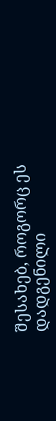შესახებ, როგორც ეს დადგენილი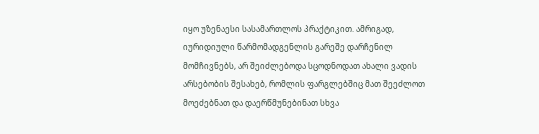იყო უზენაესი სასამართლოს პრაქტიკით. ამრიგად, იურიდიული წარმომადგენლის გარეშე დარჩენილ მომჩივნებს, არ შეიძლებოდა სცოდნოდათ ახალი ვადის არსებობის შესახებ, რომლის ფარგლებშიც მათ შეეძლოთ მოეძებნათ და დაერწმუნებინათ სხვა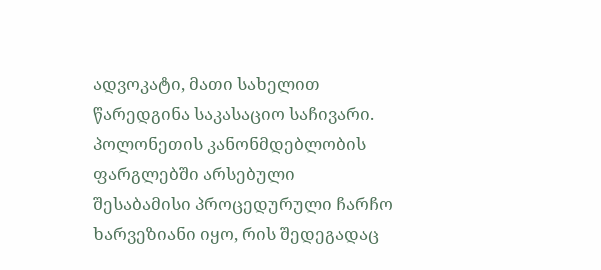ადვოკატი, მათი სახელით წარედგინა საკასაციო საჩივარი. პოლონეთის კანონმდებლობის ფარგლებში არსებული შესაბამისი პროცედურული ჩარჩო ხარვეზიანი იყო, რის შედეგადაც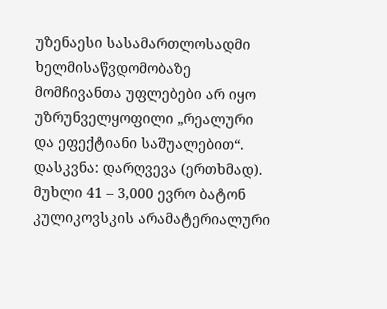უზენაესი სასამართლოსადმი ხელმისაწვდომობაზე მომჩივანთა უფლებები არ იყო უზრუნველყოფილი „რეალური და ეფექტიანი საშუალებით“.
დასკვნა: დარღვევა (ერთხმად).
მუხლი 41 – 3,000 ევრო ბატონ კულიკოვსკის არამატერიალური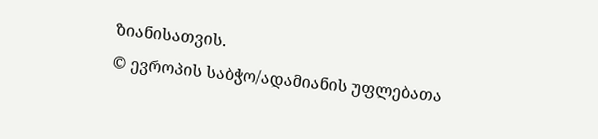ზიანისათვის.
© ევროპის საბჭო/ადამიანის უფლებათა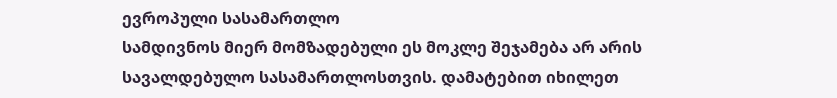ევროპული სასამართლო
სამდივნოს მიერ მომზადებული ეს მოკლე შეჯამება არ არის სავალდებულო სასამართლოსთვის. დამატებით იხილეთ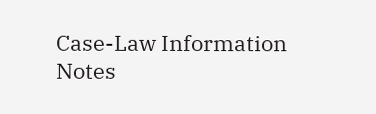Case-Law Information Notes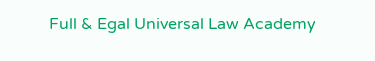Full & Egal Universal Law Academy